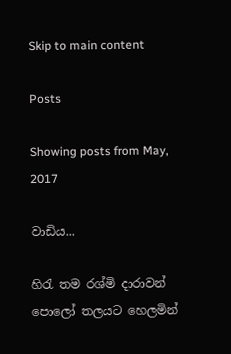Skip to main content

Posts

Showing posts from May, 2017

වාඩිය...

හිරැ තම රශ්මි දාරාවන් පොලෝ තලයට හෙලමින්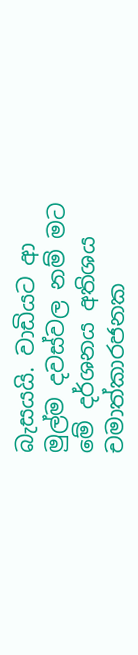බැසයයි. වාඩියට ආ මුල්ම දවස්වල නම් මට මේ දර්ශනය අතිශය චමාත්කාරජනක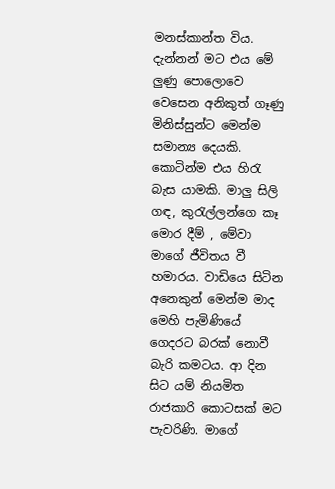මනස්කාන්ත විය. දැන්නන් මට එය මේ ලුණු පොලොවෙ වෙසෙන අනිකුත් ගෑණු මිනිස්සුන්ට මෙන්ම සමාන්‍ය දෙයකි. කොටින්ම එය හිරැ බැස යාමකි. මාලු සිලි ගඳ, කුරැල්ලන්ගෙ කෑ මොර දීම් , මේවා මාගේ ජීවිතය වී හමාරය. වාඩියෙ සිටින අනෙකුන් මෙන්ම මාද මෙහි පැමිණියේ ගෙදරට බරක් නොවී බැරි කමටය. ආ දින සිට යම් නියමිත රාජකාරි කොටසක් මට පැවරිණි. මාගේ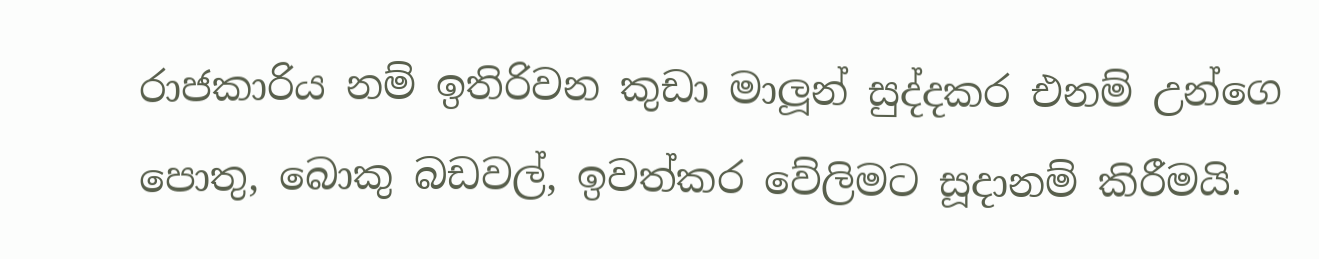රාජකාරිය නම් ඉතිරිවන කුඩා මාලූන් සුද්දකර එනම් උන්ගෙ පොතු, බොකු බඩවල්, ඉවත්කර වේලිමට සූදානම් කිරීමයි.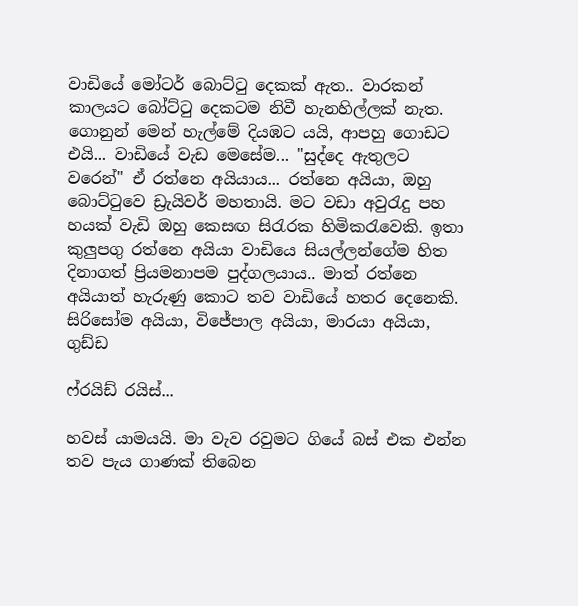වාඩියේ මෝටර් බොට්ටු දෙකක් ඇත.. වාරකන් කාලයට බෝට්ටු දෙකටම නිවී හැනහිල්ලක් නැත. ගොනුන් මෙන් හැල්මේ දියඹට යයි, ආපහු ගොඩට එයි... වාඩියේ වැඩ මෙසේම... "සුද්දෙ ඇතුලට වරෙන්" ඒ රත්නෙ අයියාය... රත්නෙ අයියා, ඔහු බොට්ටුවෙ ඩ්‍රැයිවර් මහතායි. මට වඩා අවුරැදු පහ හයක් වැඩි ඔහු කෙසඟ සිරැරක හිමිකරැවෙකි. ඉතා කුලුපගු රත්නෙ අයියා වාඩියෙ සියල්ලන්ගේම හිත දිනාගත් ප්‍රියමනාපම පුද්ගලයාය.. මාත් රත්නෙ අයියාත් හැරුණු කොට තව වාඩියේ හතර දෙනෙකි. සිරිසෝම අයියා, විජේපාල අයියා, මාරයා අයියා, ගුඩ්ඩ

ෆ්රයිඩ් රයිස්...

හවස් යාමයයි. මා වැව රවුමට ගියේ බස් එක එන්න තව පැය ගාණක් තිබෙන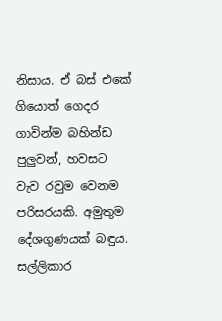නිසාය. ඒ බස් එකේ ගියොත් ගෙදර ගාවින්ම බහින්ඩ පුලුවන්, හවසට වැව රවුම වෙනම පරිසරයකි. අමුතුම දේශගුණයක් බඳුය. සල්ලිකාර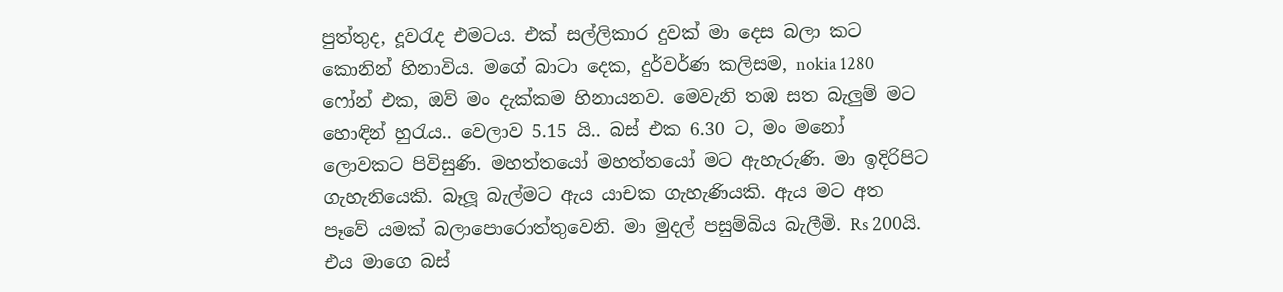පුත්තුද, දූවරැද එමටය. එක් සල්ලිකාර දුවක් මා දෙස බලා කට කොනින් හිනාවිය. මගේ බාටා දෙක, දුර්වර්ණ කලිසම, nokia 1280 ෆෝන් එක, ඔව් මං දැක්කම හිනායනව. මෙවැනි තඹ සත බැලුම් මට හොඳින් හුරැය.. වෙලාව 5.15 යි.. බස් එක 6.30 ට, මං මනෝ ලොවකට පිවිසුණි. මහත්තයෝ මහත්තයෝ මට ඇහැරුණි. මා ඉදිරිපිට ගැහැනියෙකි. බෑලූ බැල්මට ඇය යාචක ගැහැණියකි. ඇය මට අත පෑවේ යමක් බලාපොරොත්තුවෙනි. මා මුදල් පසුම්බිය බැලීමි. Rs 200යි. එය මාගෙ බස්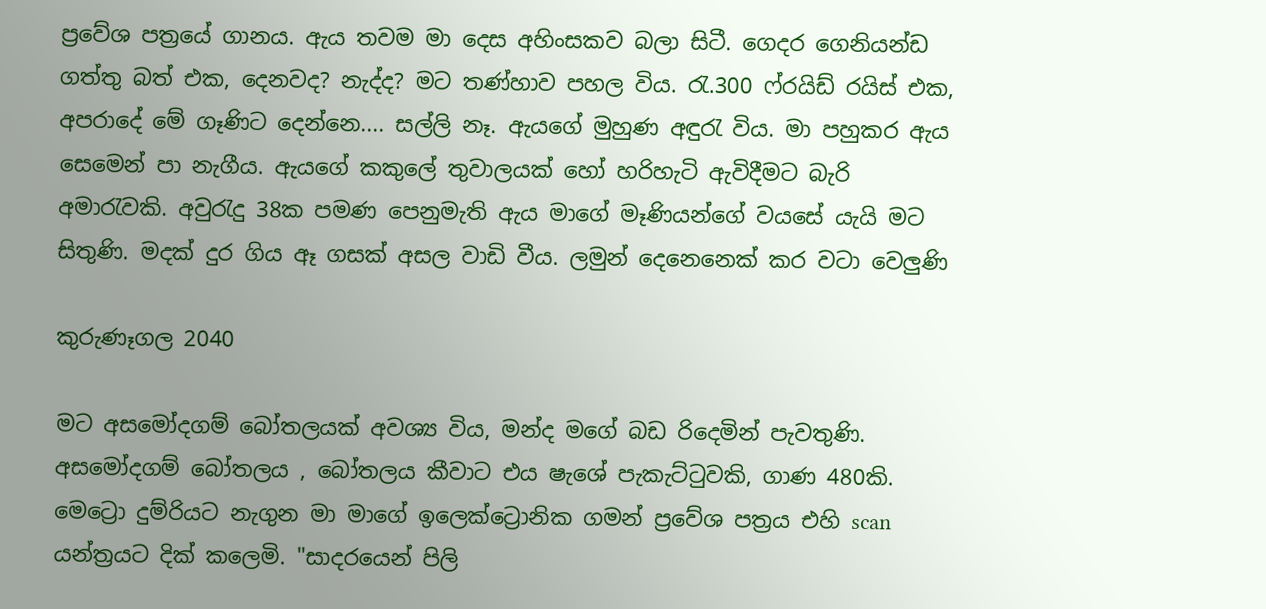ප්‍රවේශ පත්‍රයේ ගානය. ඇය තවම මා දෙස අහිංසකව බලා සිටී. ගෙදර ගෙනියන්ඩ ගත්තු බත් එක, දෙනවද? නැද්ද? මට තණ්හාව පහල විය. රැ.300 ෆ්රයිඩ් රයිස් එක, අපරාදේ මේ ගෑණිට දෙන්නෙ.... සල්ලි නෑ. ඇයගේ මුහුණ අඳුරැ විය. මා පහුකර ඇය සෙමෙන් පා නැගීය. ඇයගේ කකුලේ තුවාලයක් හෝ හරිහැටි ඇවිදීමට බැරි අමාරැවකි. අවුරැදු 38ක පමණ පෙනුමැති ඇය මාගේ මෑණියන්ගේ වයසේ යැයි මට සිතුණි. මදක් දුර ගිය ඈ ගසක් අසල වාඩි වීය. ලමුන් දෙනෙනෙක් කර වටා වෙලුණි

කුරුණෑගල 2040

මට අසමෝදගම් බෝතලයක් අවශ්‍ය විය, මන්ද මගේ බඩ රිදෙමින් පැවතුණි. අසමෝදගම් බෝතලය , බෝතලය කීවාට එය ෂැශේ පැකැට්ටුවකි, ගාණ 480කි. මෙට්‍රො දුම්රියට නැගුන මා මාගේ ඉලෙක්ට්‍රොනික ගමන් ප්‍රවේශ පත්‍රය එහි scan යන්ත්‍රයට දික් කලෙමි. "සාදරයෙන් පිලි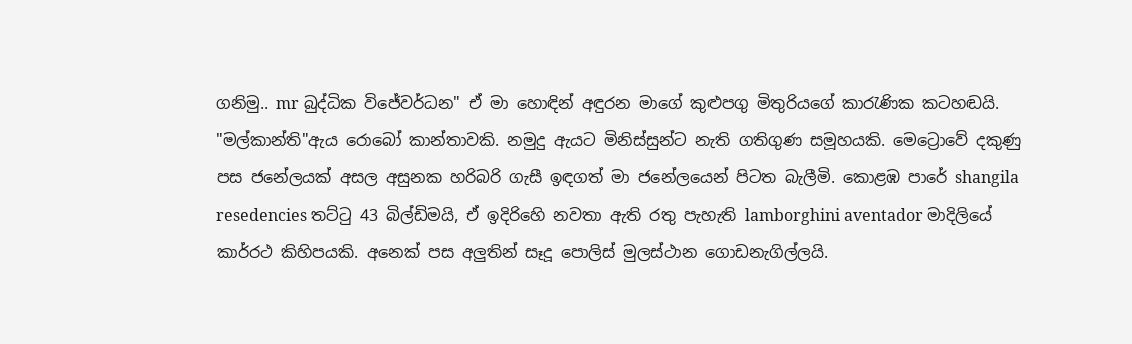ගනිමු.. mr බුද්ධික විජේවර්ධන" ඒ මා හොඳින් අඳුරන මාගේ කුළුපගු මිතුරියගේ කාරැණික කටහඬයි. "මල්කාන්ති"ඇය රොබෝ කාන්තාවකි. නමුදු ඇයට මිනිස්සුන්ට නැති ගතිගුණ සමූහයකි. මෙට්‍රොවේ දකුණු පස ජනේලයක් අසල අසුනක හරිබරි ගැසී ඉඳගත් මා ජනේලයෙන් පිටත බැලීමි. කොළඹ පාරේ shangila resedencies තට්ටු 43 බිල්ඩිමයි, ඒ ඉදිරිහෙි නවතා ඇති රතු පැහැති lamborghini aventador මාදිලියේ කාර්රථ කිහිපයකි. අනෙක් පස අලුතින් සෑදූ පොලිස් මුලස්ථාන ගොඩනැගිල්ලයි.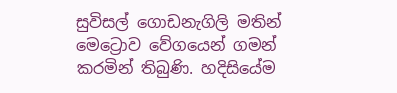සුවිසල් ගොඩනැගිලි මතින් මෙට්‍රොව වේගයෙන් ගමන් කරමින් තිබුණි. හදිසියේම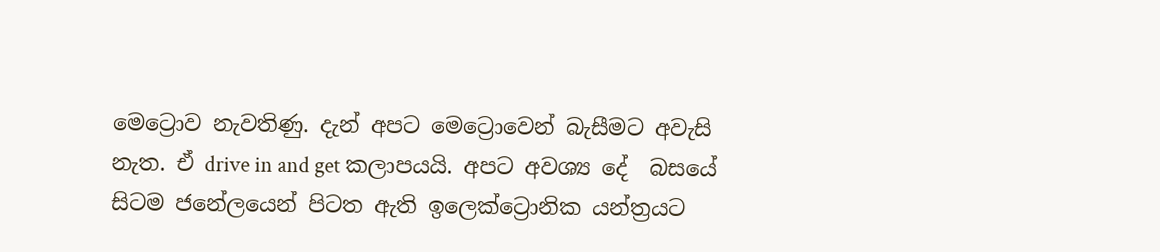මෙට්‍රොව නැවතිණු. දැන් අපට මෙට්‍රොවෙන් බැසීමට අවැසි නැත. ඒ drive in and get කලාපයයි. අපට අවශ්‍ය දේ  බසයේ සිටම ජනේලයෙන් පිටත ඇති ඉලෙක්ට්‍රොනික යන්ත්‍රයට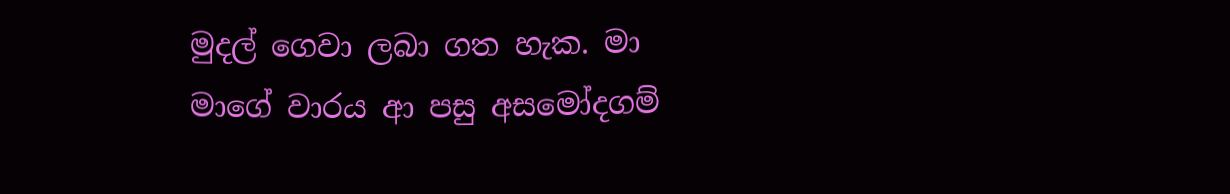මුදල් ගෙවා ලබා ගත හැක. මා මාගේ වාරය ආ පසු අසමෝදගම්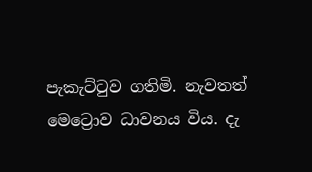පැකැට්ටුව ගතිමි. නැවතත් මෙට්‍රොව ධාවනය විය. දැ